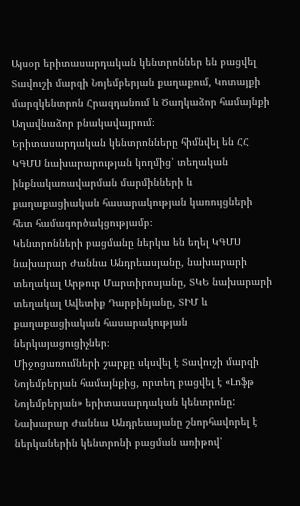Այսօր երիտասարդական կենտրոններ են բացվել Տավուշի մարզի Նոյեմբերյան քաղաքում, Կոտայքի մարզկենտրոն Հրազդանում և Ծաղկաձոր համայնքի Աղավնաձոր բնակավայրում։
Երիտասարդական կենտրոնները հիմնվել են ՀՀ ԿԳՄՍ նախարարության կողմից՝ տեղական ինքնակառավարման մարմինների և քաղաքացիական հասարակության կառույցների հետ համագործակցությամբ։
Կենտրոնների բացմանը ներկա են եղել ԿԳՄՍ նախարար Ժաննա Անդրեասյանը, նախարարի տեղակալ Արթուր Մարտիրոսյանը, ՏԿԵ նախարարի տեղակալ Ավետիք Դարբինյանը, ՏԻՄ և քաղաքացիական հասարակության ներկայացուցիչներ։
Միջոցառումների շարքը սկսվել է Տավուշի մարզի Նոյեմբերյան համայնքից, որտեղ բացվել է «Լոֆթ Նոյեմբերյան» երիտասարդական կենտրոնը:
Նախարար Ժաննա Անդրեասյանը շնորհավորել է ներկաներին կենտրոնի բացման առիթով՝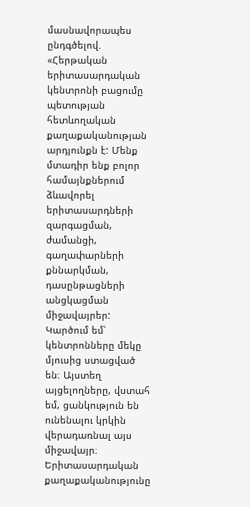մասնավորապես ընդգծելով. «Հերթական երիտասարդական կենտրոնի բացումը պետության հետևողական քաղաքականության արդյունքն է: Մենք մտադիր ենք բոլոր համայնքներում ձևավորել երիտասարդների զարգացման, ժամանցի, գաղափարների քննարկման, դասընթացների անցկացման միջավայրեր: Կարծում եմ՝ կենտրոնները մեկը մյուսից ստացված են։ Այստեղ այցելողները, վստահ եմ, ցանկություն են ունենալու կրկին վերադառնալ այս միջավայր։
Երիտասարդական քաղաքականությունը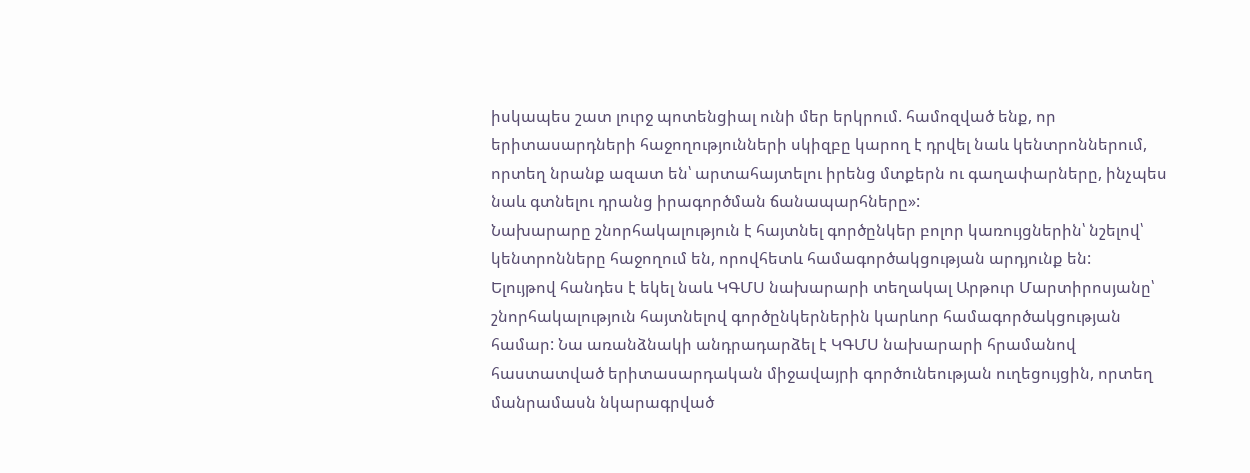իսկապես շատ լուրջ պոտենցիալ ունի մեր երկրում. համոզված ենք, որ երիտասարդների հաջողությունների սկիզբը կարող է դրվել նաև կենտրոններում, որտեղ նրանք ազատ են՝ արտահայտելու իրենց մտքերն ու գաղափարները, ինչպես նաև գտնելու դրանց իրագործման ճանապարհները»:
Նախարարը շնորհակալություն է հայտնել գործընկեր բոլոր կառույցներին՝ նշելով՝ կենտրոնները հաջողում են, որովհետև համագործակցության արդյունք են:
Ելույթով հանդես է եկել նաև ԿԳՄՍ նախարարի տեղակալ Արթուր Մարտիրոսյանը՝ շնորհակալություն հայտնելով գործընկերներին կարևոր համագործակցության համար: Նա առանձնակի անդրադարձել է ԿԳՄՍ նախարարի հրամանով հաստատված երիտասարդական միջավայրի գործունեության ուղեցույցին, որտեղ մանրամասն նկարագրված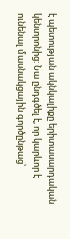է պետության ակնկալիքը երիտասարդական կենտրոնից: Նա ընդգծել է, որ կարևոր է ունենալ մասնակցային գործընթաց՝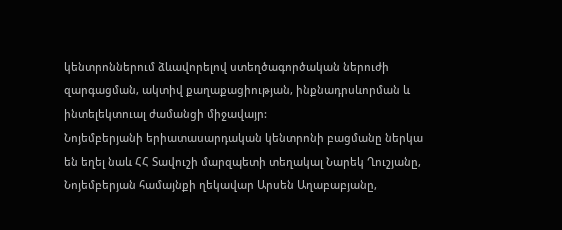կենտրոններում ձևավորելով ստեղծագործական ներուժի զարգացման, ակտիվ քաղաքացիության, ինքնադրսևորման և ինտելեկտուալ ժամանցի միջավայր:
Նոյեմբերյանի երիատասարդական կենտրոնի բացմանը ներկա են եղել նաև ՀՀ Տավուշի մարզպետի տեղակալ Նարեկ Ղուշյանը, Նոյեմբերյան համայնքի ղեկավար Արսեն Աղաբաբյանը,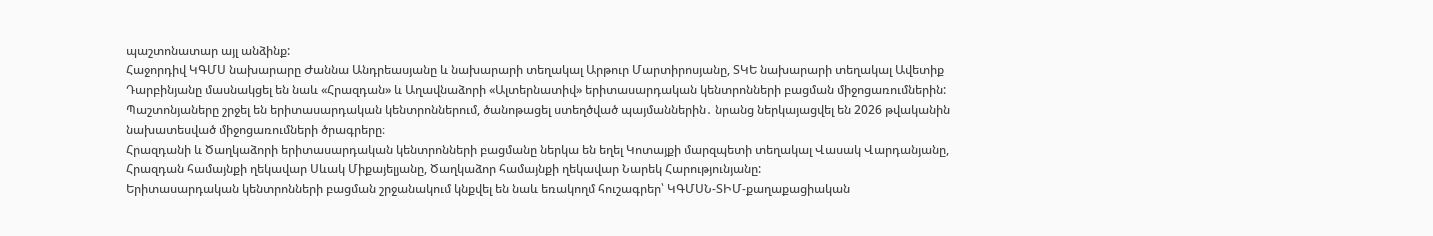պաշտոնատար այլ անձինք:
Հաջորդիվ ԿԳՄՍ նախարարը Ժաննա Անդրեասյանը և նախարարի տեղակալ Արթուր Մարտիրոսյանը, ՏԿԵ նախարարի տեղակալ Ավետիք Դարբինյանը մասնակցել են նաև «Հրազդան» և Աղավնաձորի «Ալտերնատիվ» երիտասարդական կենտրոնների բացման միջոցառումներին:
Պաշտոնյաները շրջել են երիտասարդական կենտրոններում, ծանոթացել ստեղծված պայմաններին․ նրանց ներկայացվել են 2026 թվականին նախատեսված միջոցառումների ծրագրերը։
Հրազդանի և Ծաղկաձորի երիտասարդական կենտրոնների բացմանը ներկա են եղել Կոտայքի մարզպետի տեղակալ Վասակ Վարդանյանը, Հրազդան համայնքի ղեկավար Սևակ Միքայելյանը, Ծաղկաձոր համայնքի ղեկավար Նարեկ Հարությունյանը:
Երիտասարդական կենտրոնների բացման շրջանակում կնքվել են նաև եռակողմ հուշագրեր՝ ԿԳՄՍՆ-ՏԻՄ-քաղաքացիական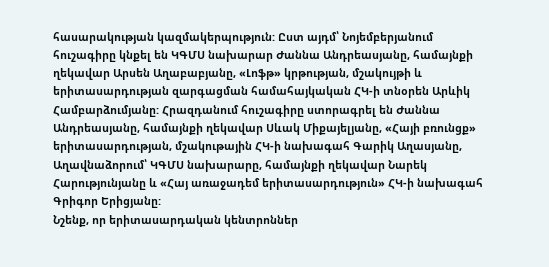հասարակության կազմակերպություն: Ըստ այդմ՝ Նոյեմբերյանում հուշագիրը կնքել են ԿԳՄՍ նախարար Ժաննա Անդրեասյանը, համայնքի ղեկավար Արսեն Աղաբաբյանը, «Լոֆթ» կրթության, մշակույթի և երիտասարդության զարգացման համահայկական ՀԿ-ի տնօրեն Արևիկ Համբարձումյանը: Հրազդանում հուշագիրը ստորագրել են Ժաննա Անդրեասյանը, համայնքի ղեկավար Սևակ Միքայելյանը, «Հայի բռունցք» երիտասարդության, մշակութային ՀԿ-ի նախագահ Գարիկ Աղասյանը, Աղավնաձորում՝ ԿԳՄՍ նախարարը, համայնքի ղեկավար Նարեկ Հարությունյանը և «Հայ առաջադեմ երիտասարդություն» ՀԿ-ի նախագահ Գրիգոր Երիցյանը:
Նշենք, որ երիտասարդական կենտրոններ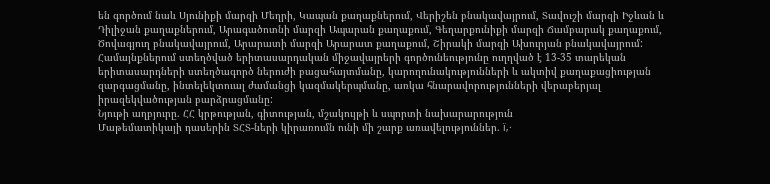են գործում նաև Սյունիքի մարզի Մեղրի, Կապան քաղաքներում, Վերիշեն բնակավայրում, Տավուշի մարզի Իջևան և Դիլիջան քաղաքներում, Արագածոտնի մարզի Ապարան քաղաքում, Գեղարքունիքի մարզի Ճամբարակ քաղաքում, Ծովագյուղ բնակավայրում, Արարատի մարզի Արարատ քաղաքում, Շիրակի մարզի Ախուրյան բնակավայրում:
Համայնքներում ստեղծված երիտասարդական միջավայրերի գործունեությունը ուղղված է 13-35 տարեկան երիտասարդների ստեղծագործ ներուժի բացահայտմանը, կարողունակությունների և ակտիվ քաղաքացիության զարգացմանը, ինտելեկտուալ ժամանցի կազմակերպմանը, առկա հնարավորությունների վերաբերյալ իրազեկվածության բարձրացմանը:
Նյութի աղբյուրը. ՀՀ կրթության, գիտության, մշակույթի և սպորտի նախարարություն
Մաթեմատիկայի դասերին ՏՀՏ-ների կիրառումն ունի մի շարք առավելություններ. ï‚·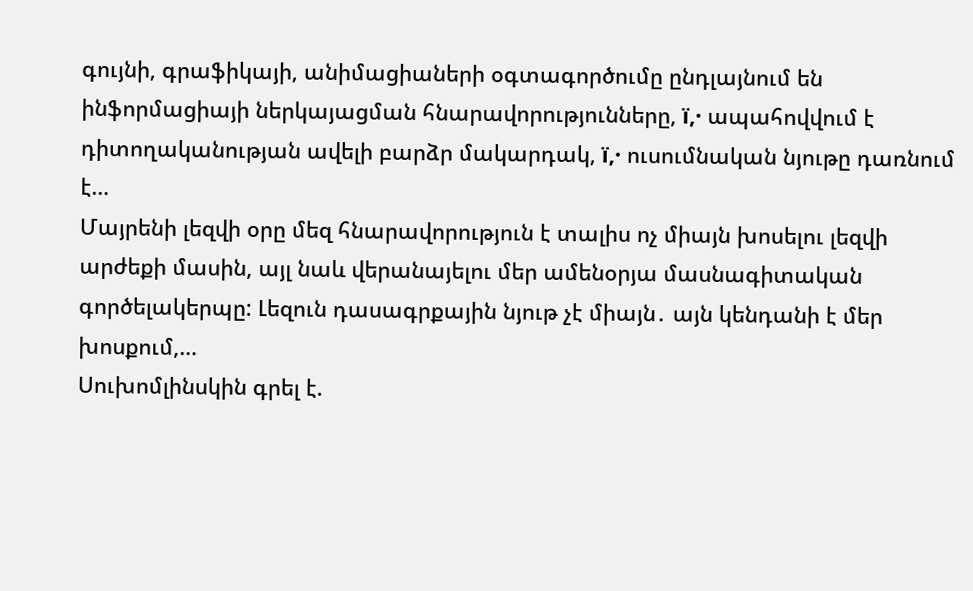գույնի, գրաֆիկայի, անիմացիաների օգտագործումը ընդլայնում են ինֆորմացիայի ներկայացման հնարավորությունները, ï‚· ապահովվում է դիտողականության ավելի բարձր մակարդակ, ï‚· ուսումնական նյութը դառնում է…
Մայրենի լեզվի օրը մեզ հնարավորություն է տալիս ոչ միայն խոսելու լեզվի արժեքի մասին, այլ նաև վերանայելու մեր ամենօրյա մասնագիտական գործելակերպը: Լեզուն դասագրքային նյութ չէ միայն․ այն կենդանի է մեր խոսքում,…
Սուխոմլինսկին գրել է.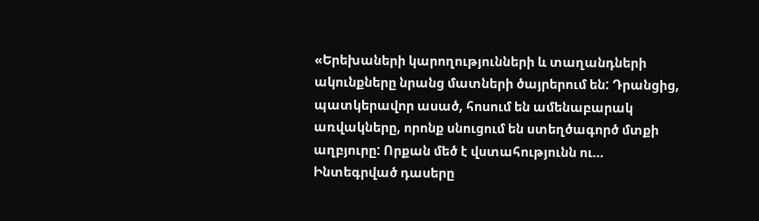«Երեխաների կարողությունների և տաղանդների ակունքները նրանց մատների ծայրերում են: Դրանցից, պատկերավոր ասած, հոսում են ամենաբարակ առվակները, որոնք սնուցում են ստեղծագործ մտքի աղբյուրը: Որքան մեծ է վստահությունն ու…
Ինտեգրված դասերը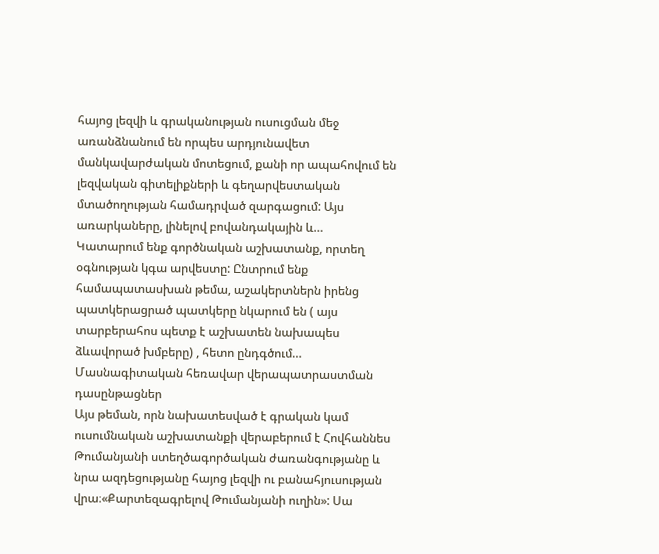հայոց լեզվի և գրականության ուսուցման մեջ առանձնանում են որպես արդյունավետ մանկավարժական մոտեցում, քանի որ ապահովում են լեզվական գիտելիքների և գեղարվեստական մտածողության համադրված զարգացում: Այս առարկաները, լինելով բովանդակային և…
Կատարում ենք գործնական աշխատանք, որտեղ օգնության կգա արվեստը: Ընտրում ենք համապատասխան թեմա, աշակերտներն իրենց պատկերացրած պատկերը նկարում են ( այս տարբերահոս պետք է աշխատեն նախապես ձևավորած խմբերը) , հետո ընդգծում…
Մասնագիտական հեռավար վերապատրաստման դասընթացներ
Այս թեման, որն նախատեսված է գրական կամ ուսումնական աշխատանքի վերաբերում է Հովհաննես Թումանյանի ստեղծագործական ժառանգությանը և նրա ազդեցությանը հայոց լեզվի ու բանահյուսության վրա։«Քարտեզագրելով Թումանյանի ուղին»: Սա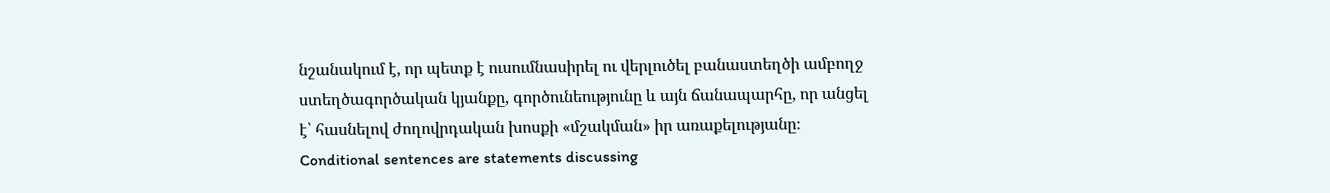նշանակում է, որ պետք է ուսումնասիրել ու վերլուծել բանաստեղծի ամբողջ ստեղծագործական կյանքը, գործունեությունը և այն ճանապարհը, որ անցել է՝ հասնելով ժողովրդական խոսքի «մշակման» իր առաքելությանը։
Conditional sentences are statements discussing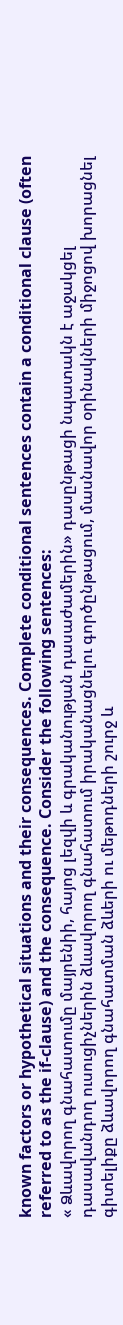known factors or hypothetical situations and their consequences. Complete conditional sentences contain a conditional clause (often referred to as the if-clause) and the consequence. Consider the following sentences:
« Ձևավորող գնահատումը մայրենիի, հայոց լեզվի և գրականության դասաժամերին» դասընթացի նպատակն է աջակցել դասավանդող ուսուցիչներին ձևավորող գնահատում իրականացնելու գործընթացում, մասնավոր օրինակների միջոցով խորացնել գիտելիքը ձևավորող գնահատման ձևերի ու մեթոդների շուրջ և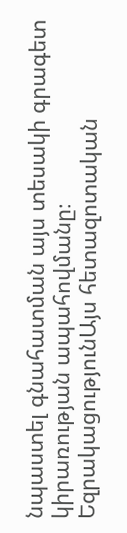նպաստել գնահատման այս տեսակի գրագետ կիրառության ապահովմանը։
ԵզրակացությունԱյս հետազոտական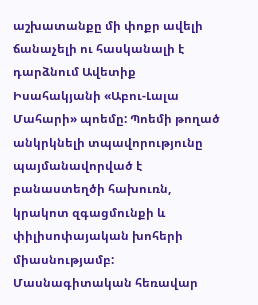աշխատանքը մի փոքր ավելի ճանաչելի ու հասկանալի է դարձնում Ավետիք Իսահակյանի «Աբու-Լալա Մահարի» պոեմը: Պոեմի թողած անկրկնելի տպավորությունը պայմանավորված է բանաստեղծի հախուռն, կրակոտ զգացմունքի և փիլիսոփայական խոհերի միասնությամբ:
Մասնագիտական հեռավար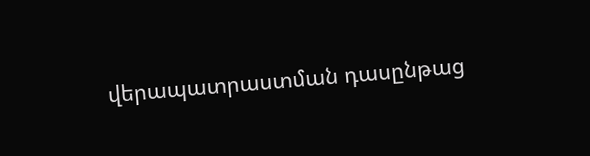վերապատրաստման դասընթաց